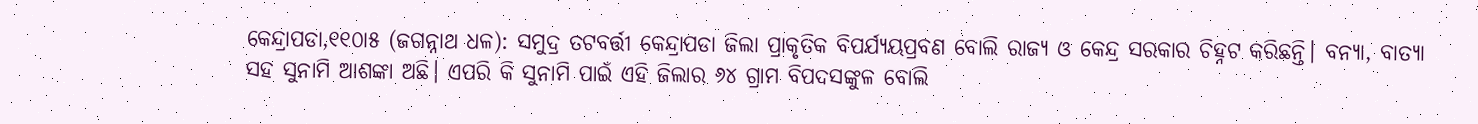କେନ୍ଦ୍ରାପଡା,୧୧୦ା୫ (ଜଗନ୍ନାଥ ଧଳ): ସମୁଦ୍ର ତଟବର୍ତ୍ତୀ କେନ୍ଦ୍ରାପଡା ଜିଲା ପ୍ରାକୃତିକ ବିପର୍ଯ୍ୟୟପ୍ରବଣ ବୋଲି ରାଜ୍ୟ ଓ କେନ୍ଦ୍ର ସରକାର ଚିହ୍ନଟ କରିଛନ୍ତି। ବନ୍ୟା, ବାତ୍ୟା ସହ ସୁନାମି ଆଶଙ୍କା ଅଛି। ଏପରି କି ସୁନାମି ପାଇଁ ଏହି ଜିଲାର ୬୪ ଗ୍ରାମ ବିପଦସଙ୍କୁଳ ବୋଲି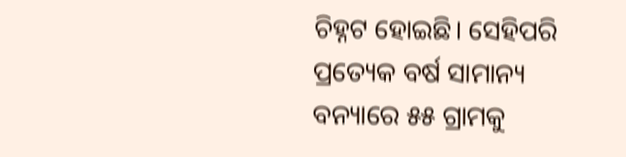ଚିହ୍ନଟ ହୋଇଛି। ସେହିପରି ପ୍ରତ୍ୟେକ ବର୍ଷ ସାମାନ୍ୟ ବନ୍ୟାରେ ୫୫ ଗ୍ରାମକୁ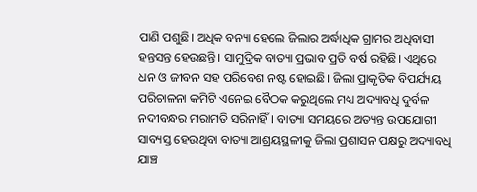ପାଣି ପଶୁଛି। ଅଧିକ ବନ୍ୟା ହେଲେ ଜିଲାର ଅର୍ଦ୍ଧାଧିକ ଗ୍ରାମର ଅଧିବାସୀ ହନ୍ତସନ୍ତ ହେଉଛନ୍ତି। ସାମୁଦ୍ରିକ ବାତ୍ୟା ପ୍ରଭାବ ପ୍ରତି ବର୍ଷ ରହିଛି। ଏଥିରେ ଧନ ଓ ଜୀବନ ସହ ପରିବେଶ ନଷ୍ଟ ହୋଇଛି। ଜିଲା ପ୍ରାକୃତିକ ବିପର୍ଯ୍ୟୟ ପରିଚାଳନା କମିଟି ଏନେଇ ବୈଠକ କରୁଥିଲେ ମଧ୍ୟ ଅଦ୍ୟାବଧି ଦୁର୍ବଳ ନଦୀବନ୍ଧର ମରାମତି ସରିନାହିଁ। ବାତ୍ୟା ସମୟରେ ଅତ୍ୟନ୍ତ ଉପଯୋଗୀ ସାବ୍ୟସ୍ତ ହେଉଥିବା ବାତ୍ୟା ଆଶ୍ରୟସ୍ଥଳୀକୁ ଜିଲା ପ୍ରଶାସନ ପକ୍ଷରୁ ଅଦ୍ୟାବଧି ଯାଞ୍ଚ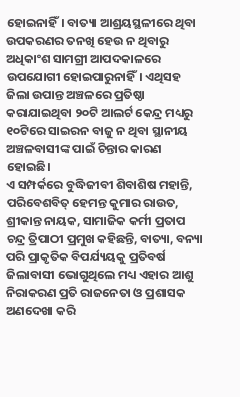ହୋଇନାହିଁ। ବାତ୍ୟା ଆଶ୍ରୟସ୍ଥଳୀରେ ଥିବା ଉପକରଣର ତନଖି ହେଉ ନ ଥିବାରୁ ଅଧିକାଂଶ ସାମଗ୍ରୀ ଆପଦକାଳରେ ଉପଯୋଗୀ ହୋଇପାରୁନାହିଁ। ଏଥିସହ ଜିଲା ଉପାନ୍ତ ଅଞ୍ଚଳରେ ପ୍ରତିଷ୍ଠା କରାଯାଇଥିବା ୨୦ଟି ଆଲର୍ଟ କେନ୍ଦ୍ର ମଧ୍ୟରୁ ୧୦ଟିରେ ସାଇରନ ବାଜୁ ନ ଥିବା ସ୍ଥାନୀୟ ଅଞ୍ଚଳବାସୀଙ୍କ ପାଇଁ ଚିନ୍ତାର କାରଣ ହୋଇଛି।
ଏ ସମ୍ପର୍କରେ ବୁଦ୍ଧିଜୀବୀ ଶିବାଶିଷ ମହାନ୍ତି, ପରିବେଶବିତ୍ ହେମନ୍ତ କୁମାର ରାଉତ, ଶ୍ରୀକାନ୍ତ ନାୟକ, ସାମାଜିକ କର୍ମୀ ପ୍ରତାପ ଚନ୍ଦ୍ର ତ୍ରିପାଠୀ ପ୍ରମୁଖ କହିଛନ୍ତି, ବାତ୍ୟା, ବନ୍ୟା ପରି ପ୍ରାକୃତିକ ବିପର୍ଯ୍ୟୟକୁ ପ୍ରତିବର୍ଷ ଜିଲାବାସୀ ଭୋଗୁଥିଲେ ମଧ୍ୟ ଏହାର ଆଶୁ ନିରାକରଣ ପ୍ରତି ରାଜନେତା ଓ ପ୍ରଶାସକ ଅଣଦେଖା କରି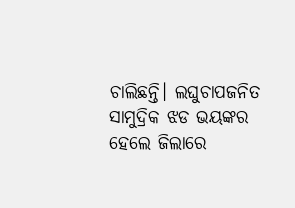ଚାଲିଛନ୍ତି। ଲଘୁଚାପଜନିତ ସାମୁଦ୍ରିକ ଝଡ ଭୟଙ୍କର ହେଲେ ଜିଲାରେ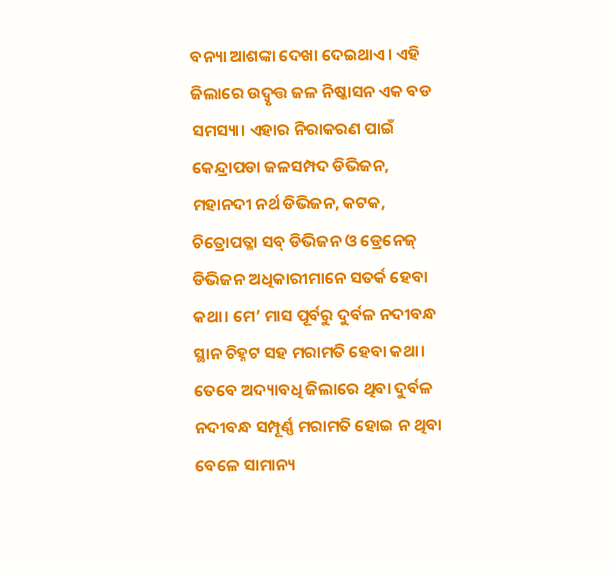ବନ୍ୟା ଆଶଙ୍କା ଦେଖା ଦେଇଥାଏ। ଏହି ଜିଲାରେ ଉଦ୍ବୃତ୍ତ ଜଳ ନିଷ୍କାସନ ଏକ ବଡ ସମସ୍ୟା। ଏହାର ନିରାକରଣ ପାଇଁ କେନ୍ଦ୍ରାପଡା ଜଳସମ୍ପଦ ଡିଭିଜନ, ମହାନଦୀ ନର୍ଥ ଡିଭିଜନ, କଟକ, ଚିତ୍ରୋପତ୍ଳା ସବ୍ ଡିଭିଜନ ଓ ଡ୍ରେନେଜ୍ ଡିଭିଜନ ଅଧିକାରୀମାନେ ସତର୍କ ହେବା କଥା। ମେ’ ମାସ ପୂର୍ବରୁ ଦୁର୍ବଳ ନଦୀବନ୍ଧ ସ୍ଥାନ ଚିହ୍ନଟ ସହ ମରାମତି ହେବା କଥା। ତେବେ ଅଦ୍ୟାବଧି ଜିଲାରେ ଥିବା ଦୁର୍ବଳ ନଦୀବନ୍ଧ ସମ୍ପୂର୍ଣ୍ଣ ମରାମତି ହୋଇ ନ ଥିବା ବେଳେ ସାମାନ୍ୟ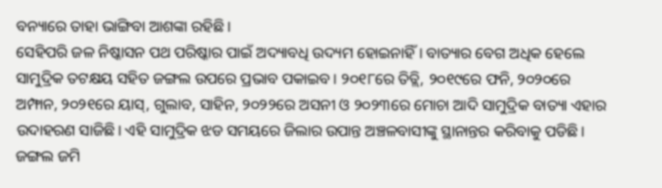ବନ୍ୟାରେ ତାହା ଭାଙ୍ଗିବା ଆଶଙ୍କା ରହିଛି।
ସେହିପରି ଜଳ ନିଷ୍କାସନ ପଥ ପରିଷ୍କାର ପାଇଁ ଅଦ୍ୟାବଧି ଉଦ୍ୟମ ହୋଇନାହିଁ। ବାତ୍ୟାର ବେଗ ଅଧିକ ହେଲେ ସାମୁଦ୍ରିକ ତଟକ୍ଷୟ ସହିତ ଜଙ୍ଗଲ ଉପରେ ପ୍ରଭାବ ପକାଇବ। ୨୦୧୮ରେ ତିତ୍ଲି, ୨୦୧୯ରେ ଫନି, ୨୦୨୦ରେ ଅମ୍ଫାନ, ୨୦୨୧ରେ ୟାସ୍, ଗୁଲାବ, ସାହିନ, ୨୦୨୨ରେ ଅସନୀ ଓ ୨୦୨୩ରେ ମୋଚା ଆଦି ସାମୁଦ୍ରିକ ବାତ୍ୟା ଏହାର ଉଦାହରଣ ସାଜିଛି। ଏହି ସାମୁଦ୍ରିକ ଝଡ ସମୟରେ ଜିଲାର ଉପାନ୍ତ ଅଞ୍ଚଳବାସୀଙ୍କୁ ସ୍ଥାନାନ୍ତର କରିବାକୁ ପଡିଛି। ଜଙ୍ଗଲ ଜମି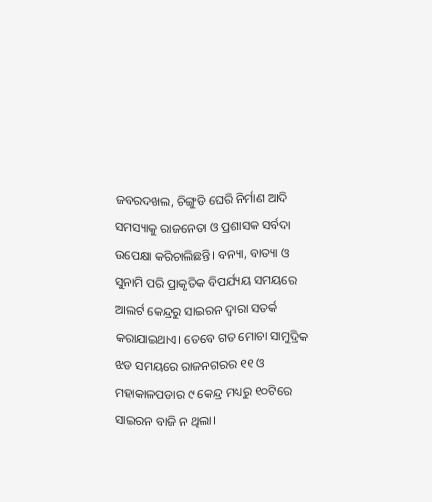ଜବରଦଖଲ, ଚିଙ୍ଗୁଡି ଘେରି ନିର୍ମାଣ ଆଦି ସମସ୍ୟାକୁ ରାଜନେତା ଓ ପ୍ରଶାସକ ସର୍ବଦା ଉପେକ୍ଷା କରିଚାଲିଛନ୍ତି। ବନ୍ୟା, ବାତ୍ୟା ଓ ସୁନାମି ପରି ପ୍ରାକୃତିକ ବିପର୍ଯ୍ୟୟ ସମୟରେ ଆଲର୍ଟ କେନ୍ଦ୍ରରୁ ସାଇରନ ଦ୍ୱାରା ସତର୍କ କରାଯାଇଥାଏ। ତେବେ ଗତ ମୋଚା ସାମୁଦ୍ରିକ ଝଡ ସମୟରେ ରାଜନଗରର ୧୧ ଓ ମହାକାଳପଡାର ୯ କେନ୍ଦ୍ର ମଧ୍ୟରୁ ୧୦ଟିରେ ସାଇରନ ବାଜି ନ ଥିଲା।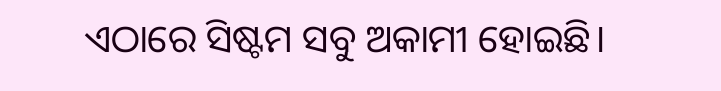ଏଠାରେ ସିଷ୍ଟମ ସବୁ ଅକାମୀ ହୋଇଛି।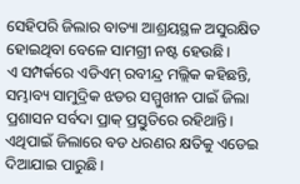ସେହିପରି ଜିଲାର ବାତ୍ୟା ଆଶ୍ରୟସ୍ଥଳ ଅସୁରକ୍ଷିତ ହୋଇଥିବା ବେଳେ ସାମଗ୍ରୀ ନଷ୍ଟ ହେଉଛି।
ଏ ସମ୍ପର୍କରେ ଏଡିଏମ୍ ରବୀନ୍ଦ୍ର ମଲ୍ଲିକ କହିଛନ୍ତି, ସମ୍ଭାବ୍ୟ ସାମୁଦ୍ରିକ ଝଡର ସମ୍ମୁଖୀନ ପାଇଁ ଜିଲା ପ୍ରଶାସନ ସର୍ବଦା ପ୍ରାକ୍ ପ୍ରସ୍ତୁତିରେ ରହିଥାନ୍ତି। ଏଥିପାଇଁ ଜିଲାରେ ବଡ ଧରଣର କ୍ଷତିକୁ ଏଡେଇ ଦିଆଯାଇ ପାରୁଛି।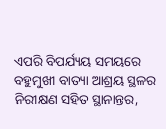ଏପରି ବିପର୍ଯ୍ୟୟ ସମୟରେ ବହୁମୁଖୀ ବାତ୍ୟା ଆଶ୍ରୟ ସ୍ଥଳର ନିରୀକ୍ଷଣ ସହିତ ସ୍ଥାନାନ୍ତର,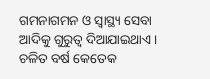ଗମନାଗମନ ଓ ସ୍ବାସ୍ଥ୍ୟ ସେବା ଆଦିକୁ ଗୁରୁତ୍ୱ ଦିଆଯାଇଥାଏ। ଚଳିତ ବର୍ଷ କେତେକ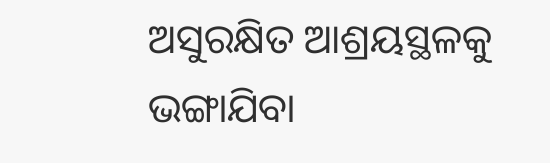ଅସୁରକ୍ଷିତ ଆଶ୍ରୟସ୍ଥଳକୁ ଭଙ୍ଗାଯିବା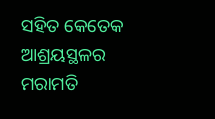ସହିତ କେତେକ ଆଶ୍ରୟସ୍ଥଳର ମରାମତି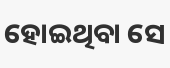ହୋଇଥିବା ସେ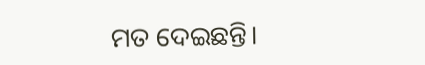ମତ ଦେଇଛନ୍ତି।